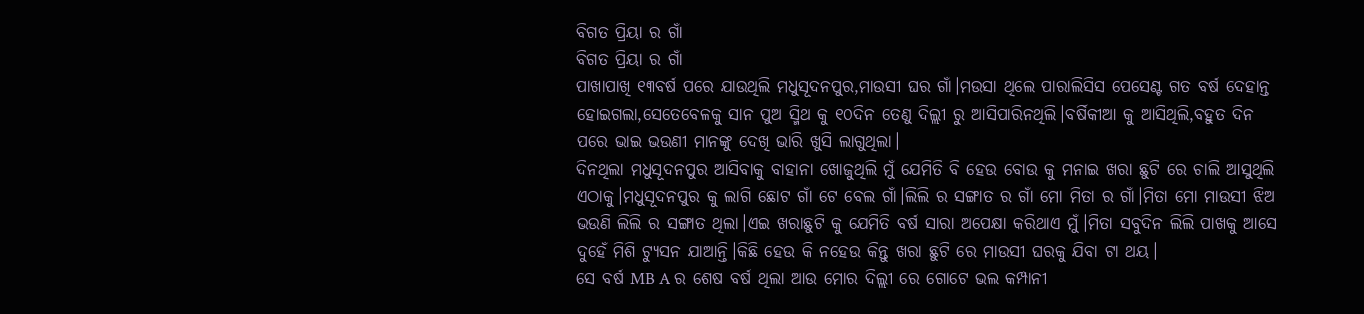ବିଗତ ପ୍ରିୟା ର ଗାଁ
ବିଗତ ପ୍ରିୟା ର ଗାଁ
ପାଖାପାଖି ୧୩ବର୍ଷ ପରେ ଯାଉଥିଲି ମଧୁସୂଦନପୁର,ମାଉସୀ ଘର ଗାଁ।ମଉସା ଥିଲେ ପାରାଲିସିସ ପେସେଣ୍ଟ ଗତ ବର୍ଷ ଦେହାନ୍ତ ହୋଇଗଲା,ସେତେବେଳକୁ ସାନ ପୁଅ ସ୍ମିଥ କୁ ୧୦ଦିନ ତେଣୁ ଦିଲ୍ଲୀ ରୁ ଆସିପାରିନଥିଲି।ବର୍ଷିକୀଆ କୁ ଆସିଥିଲି,ବହୁତ ଦିନ ପରେ ଭାଇ ଭଉଣୀ ମାନଙ୍କୁ ଦେଖି ଭାରି ଖୁସି ଲାଗୁଥିଲା।
ଦିନଥିଲା ମଧୁସୂଦନପୁର ଆସିବାକୁ ବାହାନା ଖୋଜୁଥିଲି ମୁଁ ଯେମିତି ବି ହେଉ ବୋଉ କୁ ମନାଇ ଖରା ଛୁଟି ରେ ଚାଲି ଆସୁଥିଲି ଏଠାକୁ।ମଧୁସୂଦନପୁର କୁ ଲାଗି ଛୋଟ ଗାଁ ଟେ ବେଲ ଗାଁ।ଲିଲି ର ସଙ୍ଗାତ ର ଗାଁ ମୋ ମିତା ର ଗାଁ।ମିତା ମୋ ମାଉସୀ ଝିଅ ଭଉଣି ଲିଲି ର ସଙ୍ଗାତ ଥିଲା।ଏଇ ଖରାଛୁଟି କୁ ଯେମିତି ବର୍ଷ ସାରା ଅପେକ୍ଷା କରିଥାଏ ମୁଁ।ମିତା ସବୁଦିନ ଲିଲି ପାଖକୁ ଆସେ ଦୁହେଁ ମିଶି ଟ୍ୟୁସନ ଯାଆନ୍ତି।କିଛି ହେଉ କି ନହେଉ କିନ୍ତୁ ଖରା ଛୁଟି ରେ ମାଉସୀ ଘରକୁ ଯିବା ଟା ଥୟ।
ସେ ବର୍ଷ MB A ର ଶେଷ ବର୍ଷ ଥିଲା ଆଉ ମୋର ଦିଲ୍ଲୀ ରେ ଗୋଟେ ଭଲ କମ୍ପାନୀ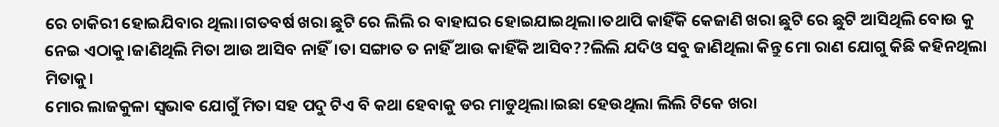ରେ ଚାକିରୀ ହୋଇଯିବାର ଥିଲା।ଗତବର୍ଷ ଖରା ଛୁଟି ରେ ଲିଲି ର ବାହାଘର ହୋଇଯାଇଥିଲା।ତଥାପି କାହିଁକି କେଜାଣି ଖରା ଛୁଟି ରେ ଛୁଟି ଆସିଥିଲି ବୋଉ କୁ ନେଇ ଏଠାକୁ।ଜାଣିଥିଲି ମିତା ଆଉ ଆସିବ ନାହିଁ।ତା ସଙ୍ଗାତ ତ ନାହିଁ ଆଉ କାହିଁକି ଆସିବ??ଲିଲି ଯଦିଓ ସବୁ ଜାଣିଥିଲା କିନ୍ତୁ ମୋ ରାଣ ଯୋଗୁ କିଛି କହିନଥିଲା ମିତାକୁ।
ମୋର ଲାଜକୁଳା ସ୍ଵଭାଵ ଯୋଗୁଁ ମିତା ସହ ପଦୁ ଟିଏ ବି କଥା ହେବାକୁ ଡର ମାଡୁଥିଲା।ଇଛା ହେଉଥିଲା ଲିଲି ଟିକେ ଖରା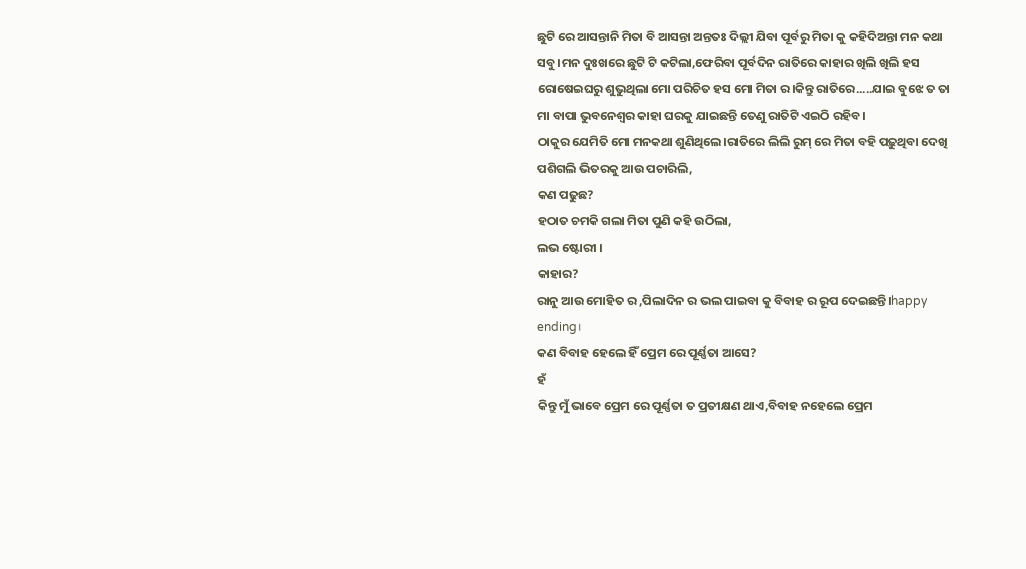ଛୁଟି ରେ ଆସନ୍ତାନି ମିତା ବି ଆସନ୍ତା ଅନ୍ତତଃ ଦିଲ୍ଲୀ ଯିବା ପୂର୍ବରୁ ମିତା କୁ କହିଦିଅନ୍ତା ମନ କଥା ସବୁ।ମନ ଦୁଃଖରେ ଛୁଟି ଟି କଟିଲା,ଫେରିବା ପୂର୍ବଦିନ ରାତିରେ କାହାର ଖିଲି ଖିଲି ହସ ରୋଷେଇଘରୁ ଶୁଭୁଥିଲା ମୋ ପରିଚିତ ହସ ମୋ ମିତା ର।କିନ୍ତୁ ରାତିରେ.....ଯାଇ ବୁଝେ ତ ତା ମା ବାପା ଭୁବନେଶ୍ୱର କାହା ଘରକୁ ଯାଇଛନ୍ତି ତେଣୁ ରାତିଟି ଏଇଠି ରହିବ।
ଠାକୁର ଯେମିତି ମୋ ମନକଥା ଶୁଣିଥିଲେ।ରାତିରେ ଲିଲି ରୁମ୍ ରେ ମିତା ବହି ପଢ଼ୁଥିବା ଦେଖି ପଶିଗଲି ଭିତରକୁ ଆଉ ପଚାରିଲି,
କଣ ପଢୁଛ?
ହଠାତ ଚମକି ଗଲା ମିତା ପୁଣି କହି ଉଠିଲା,
ଲଭ ଷ୍ଟୋରୀ ।
କାହାର?
ରାନୁ ଆଉ ମୋହିତ ର ,ପିଲାଦିନ ର ଭଲ ପାଇବା କୁ ବିବାହ ର ରୂପ ଦେଇଛନ୍ତି।happy ending।
କଣ ବିବାହ ହେଲେ ହିଁ ପ୍ରେମ ରେ ପୂର୍ଣ୍ଣତା ଆସେ?
ହଁ
କିନ୍ତୁ ମୁଁ ଭାବେ ପ୍ରେମ ରେ ପୂର୍ଣ୍ଣତା ତ ପ୍ରତୀକ୍ଷଣ ଥାଏ,ବିବାହ ନହେଲେ ପ୍ରେମ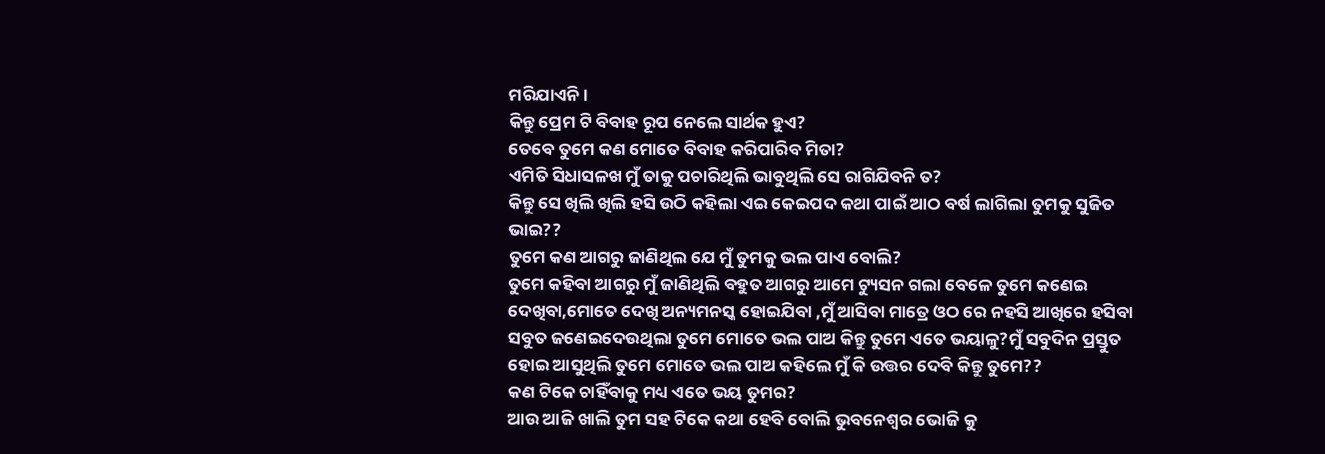ମରିଯାଏନି।
କିନ୍ତୁ ପ୍ରେମ ଟି ବିବାହ ରୂପ ନେଲେ ସାର୍ଥକ ହୁଏ?
ତେବେ ତୁମେ କଣ ମୋତେ ବିବାହ କରିପାରିବ ମିତା?
ଏମିତି ସିଧାସଳଖ ମୁଁ ତାକୁ ପଚାରିଥିଲି ଭାବୁଥିଲି ସେ ରାଗିଯିବନି ତ?
କିନ୍ତୁ ସେ ଖିଲି ଖିଲି ହସି ଉଠି କହିଲା ଏଇ କେଇପଦ କଥା ପାଇଁ ଆଠ ବର୍ଷ ଲାଗିଲା ତୁମକୁ ସୁଜିତ ଭାଇ??
ତୁମେ କଣ ଆଗରୁ ଜାଣିଥିଲ ଯେ ମୁଁ ତୁମକୁ ଭଲ ପାଏ ବୋଲି?
ତୁମେ କହିବା ଆଗରୁ ମୁଁ ଜାଣିଥିଲି ବହୁତ ଆଗରୁ ଆମେ ଟ୍ୟୁସନ ଗଲା ବେଳେ ତୁମେ କଣେଇ ଦେଖିବା,ମୋତେ ଦେଖି ଅନ୍ୟମନସ୍କ ହୋଇଯିବା ,ମୁଁ ଆସିବା ମାତ୍ରେ ଓଠ ରେ ନହସି ଆଖିରେ ହସିବା ସବୁତ ଜଣେଇଦେଉଥିଲା ତୁମେ ମୋତେ ଭଲ ପାଅ କିନ୍ତୁ ତୁମେ ଏତେ ଭୟାଳୁ?ମୁଁ ସବୁଦିନ ପ୍ରସ୍ତୁତ ହୋଇ ଆସୁଥିଲି ତୁମେ ମୋତେ ଭଲ ପାଅ କହିଲେ ମୁଁ କି ଉତ୍ତର ଦେବି କିନ୍ତୁ ତୁମେ??
କଣ ଟିକେ ଚାହିଁବାକୁ ମଧ୍ୟ ଏତେ ଭୟ ତୁମର?
ଆଉ ଆଜି ଖାଲି ତୁମ ସହ ଟିକେ କଥା ହେବି ବୋଲି ଭୁବନେଶ୍ବର ଭୋଜି କୁ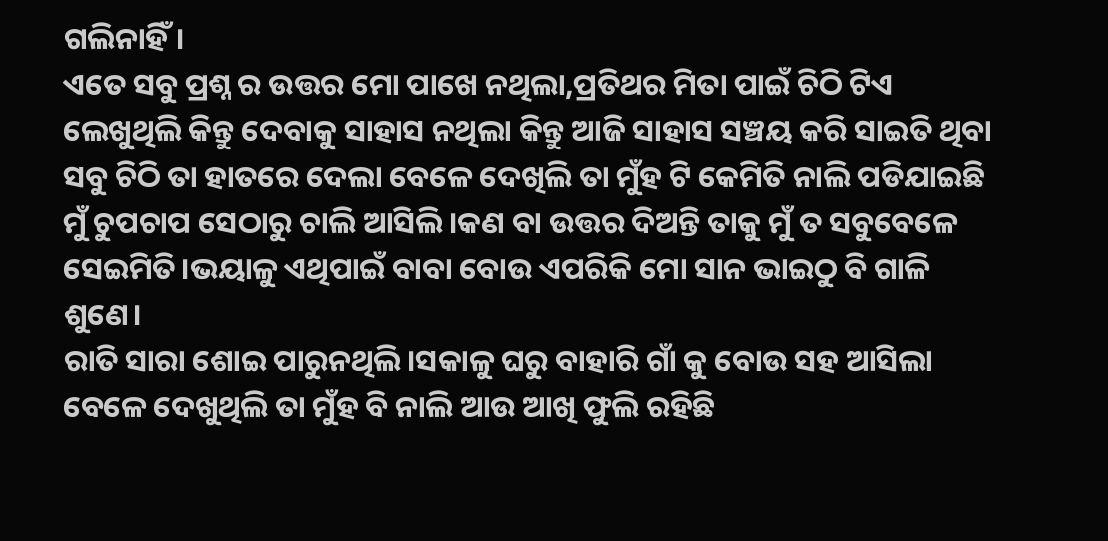ଗଲିନାହିଁ।
ଏତେ ସବୁ ପ୍ରଶ୍ନ ର ଉତ୍ତର ମୋ ପାଖେ ନଥିଲା,ପ୍ରତିଥର ମିତା ପାଇଁ ଚିଠି ଟିଏ ଲେଖୁଥିଲି କିନ୍ତୁ ଦେବାକୁ ସାହାସ ନଥିଲା କିନ୍ତୁ ଆଜି ସାହାସ ସଞ୍ଚୟ କରି ସାଇତି ଥିବା ସବୁ ଚିଠି ତା ହାତରେ ଦେଲା ବେଳେ ଦେଖିଲି ତା ମୁଁହ ଟି କେମିତି ନାଲି ପଡିଯାଇଛି ମୁଁ ଚୁପଚାପ ସେଠାରୁ ଚାଲି ଆସିଲି।କଣ ବା ଉତ୍ତର ଦିଅନ୍ତି ତାକୁ ମୁଁ ତ ସବୁବେଳେ ସେଇମିତି।ଭୟାଳୁ ଏଥିପାଇଁ ବାବା ବୋଉ ଏପରିକି ମୋ ସାନ ଭାଇଠୁ ବି ଗାଳି ଶୁଣେ।
ରାତି ସାରା ଶୋଇ ପାରୁନଥିଲି।ସକାଳୁ ଘରୁ ବାହାରି ଗାଁ କୁ ବୋଉ ସହ ଆସିଲା ବେଳେ ଦେଖୁଥିଲି ତା ମୁଁହ ବି ନାଲି ଆଉ ଆଖି ଫୁଲି ରହିଛି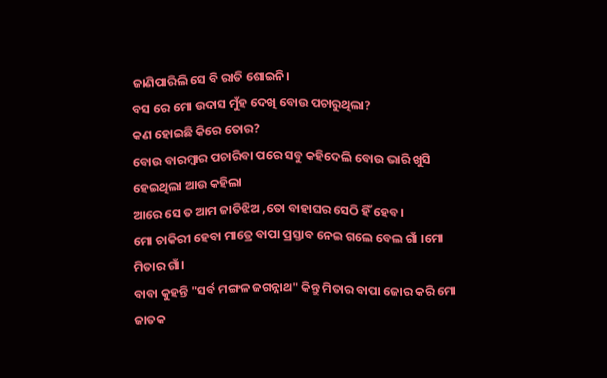ଜାଣିପାରିଲି ସେ ବି ରାତି ଶୋଇନି।
ବସ ରେ ମୋ ଉଦାସ ମୁଁହ ଦେଖି ବୋଉ ପଚାରୁଥିଲା?
କଣ ହୋଇଛି କିରେ ତୋର?
ବୋଉ ବାରମ୍ବାର ପଚାରିବା ପରେ ସବୁ କହିଦେଲି ବୋଉ ଭାରି ଖୁସି ହେଇଥିଲା ଆଉ କହିଲା
ଆରେ ସେ ତ ଆମ ଜାତିଝିଅ ,ତୋ ବାହାଘର ସେଠି ହିଁ ହେବ।
ମୋ ଚାକିରୀ ହେବା ମାତ୍ରେ ବାପା ପ୍ରସ୍ତାବ ନେଇ ଗଲେ ବେଲ ଗାଁ ।ମୋ ମିତାର ଗାଁ।
ବାବା କୁହନ୍ତି "ସର୍ବ ମଙ୍ଗଳ ଜଗନ୍ନାଥ" କିନ୍ତୁ ମିତାର ବାପା ଜୋର କରି ମୋ ଜାତକ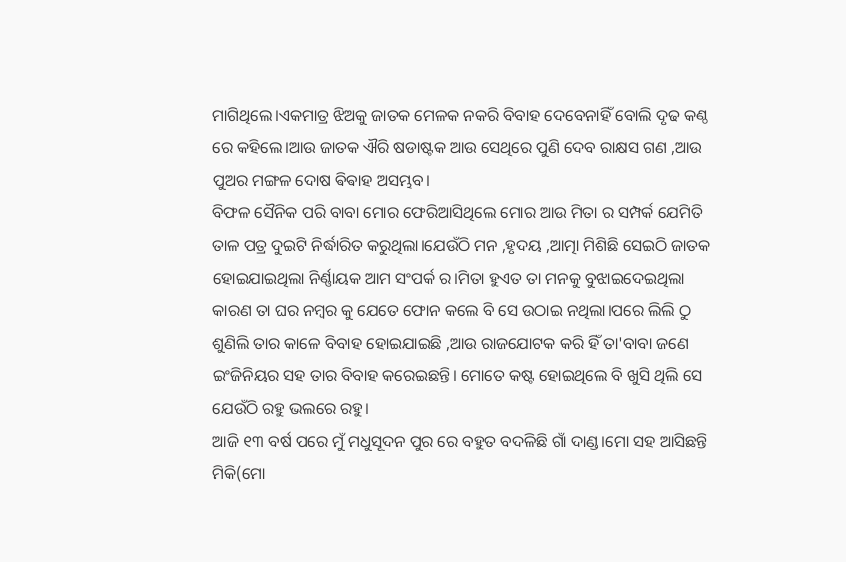ମାଗିଥିଲେ।ଏକମାତ୍ର ଝିଅକୁ ଜାତକ ମେଳକ ନକରି ବିବାହ ଦେବେନାହିଁ ବୋଲି ଦୃଢ କଣ୍ଠ ରେ କହିଲେ।ଆଉ ଜାତକ ଐରି ଷଡାଷ୍ଟକ ଆଉ ସେଥିରେ ପୁଣି ଦେବ ରାକ୍ଷସ ଗଣ ,ଆଉ ପୁଅର ମଙ୍ଗଳ ଦୋଷ ଵିଵାହ ଅସମ୍ଭବ।
ବିଫଳ ସୈନିକ ପରି ବାବା ମୋର ଫେରିଆସିଥିଲେ ମୋର ଆଉ ମିତା ର ସମ୍ପର୍କ ଯେମିତି ତାଳ ପତ୍ର ଦୁଇଟି ନିର୍ଦ୍ଧାରିତ କରୁଥିଲା।ଯେଉଁଠି ମନ ,ହୃଦୟ ,ଆତ୍ମା ମିଶିଛି ସେଇଠି ଜାତକ ହୋଇଯାଇଥିଲା ନିର୍ଣ୍ଣାୟକ ଆମ ସଂପର୍କ ର।ମିତା ହୁଏତ ତା ମନକୁ ବୁଝାଇଦେଇଥିଲା କାରଣ ତା ଘର ନମ୍ବର କୁ ଯେତେ ଫୋନ କଲେ ବି ସେ ଉଠାଇ ନଥିଲା।ପରେ ଲିଲି ଠୁ ଶୁଣିଲି ତାର କାଳେ ବିବାହ ହୋଇଯାଇଛି ,ଆଉ ରାଜଯୋଟକ କରି ହିଁ ତା'ବାବା ଜଣେ ଇଂଜିନିୟର ସହ ତାର ବିବାହ କରେଇଛନ୍ତି। ମୋତେ କଷ୍ଟ ହୋଇଥିଲେ ବି ଖୁସି ଥିଲି ସେ ଯେଉଁଠି ରହୁ ଭଲରେ ରହୁ।
ଆଜି ୧୩ ବର୍ଷ ପରେ ମୁଁ ମଧୁସୂଦନ ପୁର ରେ ବହୁତ ବଦଳିଛି ଗାଁ ଦାଣ୍ଡ।ମୋ ସହ ଆସିଛନ୍ତି ମିକି(ମୋ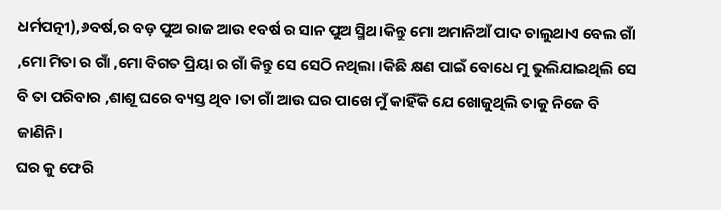ଧର୍ମପତ୍ନୀ),୬ବର୍ଷ,ର ବଡ଼ ପୁଅ ରାଜ ଆଉ ୧ବର୍ଷ ର ସାନ ପୁଅ ସ୍ମିଥ।କିନ୍ତୁ ମୋ ଅମାନିଆଁ ପାଦ ଚାଲୁଥାଏ ବେଲ ଗାଁ ,ମୋ ମିତା ର ଗାଁ ,ମୋ ବିଗତ ପ୍ରିୟା ର ଗାଁ କିନ୍ତୁ ସେ ସେଠି ନଥିଲା ।କିଛି କ୍ଷଣ ପାଇଁ ବୋଧେ ମୁ ଭୁଲିଯାଇଥିଲି ସେ ବି ତା ପରିବାର ,ଶାଶୂ ଘରେ ବ୍ୟସ୍ତ ଥିବ ।ତା ଗାଁ ଆଉ ଘର ପାଖେ ମୁଁ କାହିଁକି ଯେ ଖୋଜୁଥିଲି ତାକୁ ନିଜେ ବି ଜାଣିନି।
ଘର କୁ ଫେରି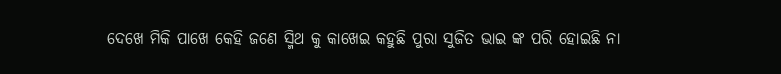ଦେଖେ ମିକି ପାଖେ କେହି ଜଣେ ସ୍ମିଥ କୁ କାଖେଇ କହୁଛି ପୁରା ସୁଜିତ ଭାଇ ଙ୍କ ପରି ହୋଇଛି ନା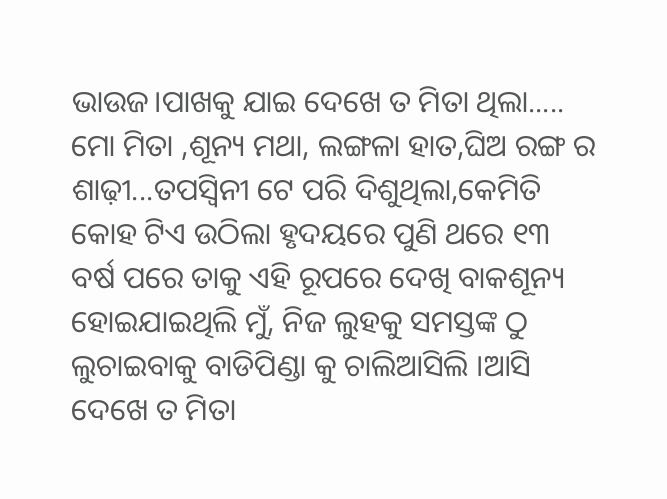ଭାଉଜ।ପାଖକୁ ଯାଇ ଦେଖେ ତ ମିତା ଥିଲା.....
ମୋ ମିତା ,ଶୂନ୍ୟ ମଥା, ଲଙ୍ଗଳା ହାତ,ଘିଅ ରଙ୍ଗ ର ଶାଢ଼ୀ...ତପସ୍ୱିନୀ ଟେ ପରି ଦିଶୁଥିଲା,କେମିତି କୋହ ଟିଏ ଉଠିଲା ହୃଦୟରେ ପୁଣି ଥରେ ୧୩ ବର୍ଷ ପରେ ତାକୁ ଏହି ରୂପରେ ଦେଖି ବାକଶୂନ୍ୟ ହୋଇଯାଇଥିଲି ମୁଁ, ନିଜ ଲୁହକୁ ସମସ୍ତଙ୍କ ଠୁ ଲୁଚାଇବାକୁ ବାଡିପିଣ୍ଡା କୁ ଚାଲିଆସିଲି ।ଆସି ଦେଖେ ତ ମିତା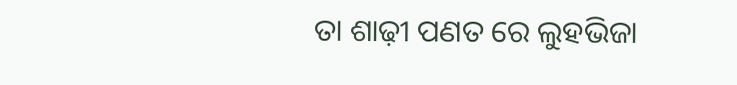ତା ଶାଢ଼ୀ ପଣତ ରେ ଲୁହଭିଜା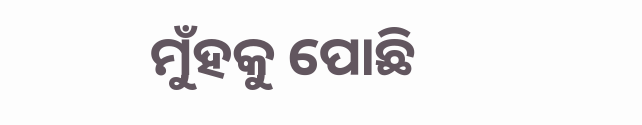ମୁଁହକୁ ପୋଛି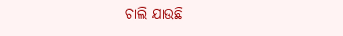ଚାଲି ଯାଉଛି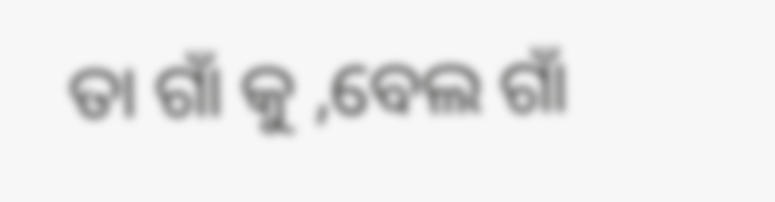ତା ଗାଁ କୁ ,ବେଲ ଗାଁ